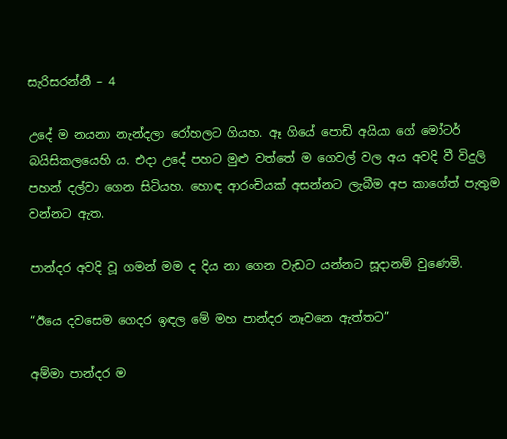සැරිසරන්නී – 4

උදේ ම නයනා නැන්දලා රෝහලට ගියහ. ඈ ගියේ පොඩි අයියා ගේ මෝටර් බයිසිකලයෙහි ය. එදා උදේ පහට මුළු වත්තේ ම ගෙවල් වල අය අවදි වී විදුලි පහන් දල්වා ගෙන සිටියහ. හොඳ ආරංචියක් අසන්නට ලැබීම අප කාගේත් පැතුම වන්නට ඇත.

පාන්දර අවදි වූ ගමන් මම ද දිය නා ගෙන වැඩට යන්නට සූදානම් වුණෙමි.

“ඊයෙ දවසෙම ගෙදර ඉඳල මේ මහ පාන්දර නෑවනෙ ඇත්තට”

අම්මා පාන්දර ම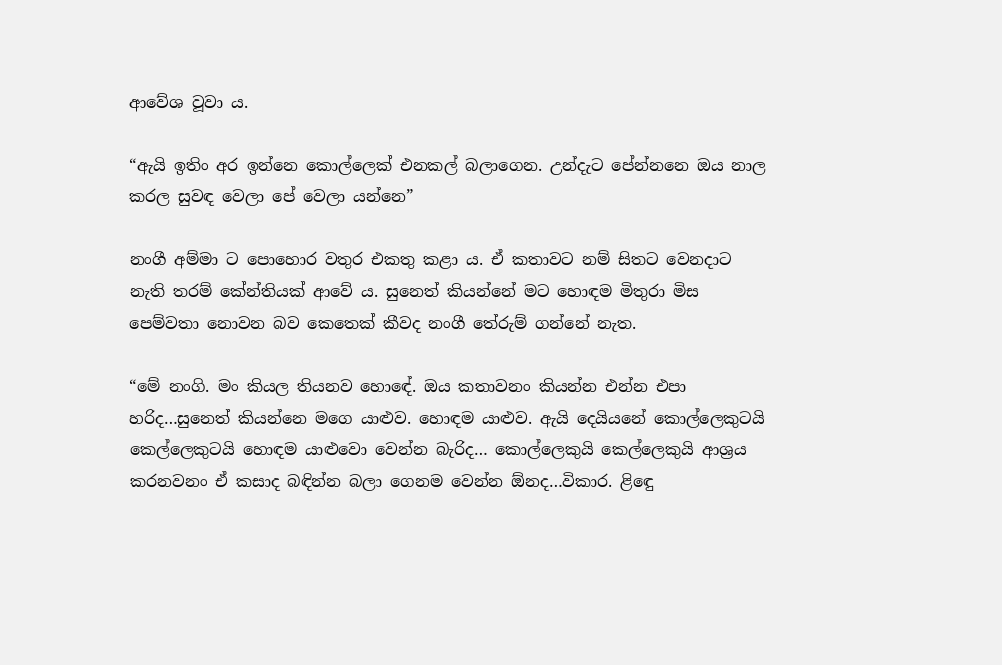ආවේශ වූවා ය.

“ඇයි ඉතිං අර ඉන්නෙ කොල්ලෙක් එනකල් බලාගෙන. උන්දැට පේන්නනෙ ඔය නාල කරල සුවඳ වෙලා පේ වෙලා යන්නෙ”

නංගී අම්මා ට පොහොර වතුර එකතු කළා ය. ඒ කතාවට නම් සිතට වෙනදාට නැති තරම් කේන්තියක් ආවේ ය. සුනෙත් කියන්නේ මට හොඳම මිතුරා මිස පෙම්වතා නොවන බව කෙතෙක් කීවද නංගී තේරුම් ගන්නේ නැත.

“මේ නංගි. මං කියල තියනව හොඳේ. ඔය කතාවනං කියන්න එන්න එපා හරිද…සුනෙත් කියන්නෙ මගෙ යාළුව. හොඳම යාළුව. ඇයි දෙයියනේ කොල්ලෙකුටයි කෙල්ලෙකුටයි හොඳම යාළුවො වෙන්න බැරිද… කොල්ලෙකුයි කෙල්ලෙකුයි ආශ්‍රය කරනවනං ඒ කසාද බඳින්න බලා ගෙනම වෙන්න ඕනද…විකාර. ළිඳෙු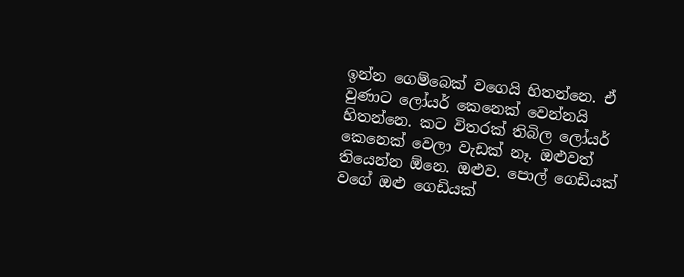ඉන්න ගෙම්බෙක් වගෙයි හිතන්නෙ. ඒ වුණාට ලෝයර් කෙනෙක් වෙන්නයි හිතන්නෙ. කට විතරක් තිබිල ලෝයර් කෙනෙක් වෙලා වැඩක් නෑ. ඔළුවත් තියෙන්න ඕනෙ. ඔළුව. පොල් ගෙඩියක් වගේ ඔළු ගෙඩියක්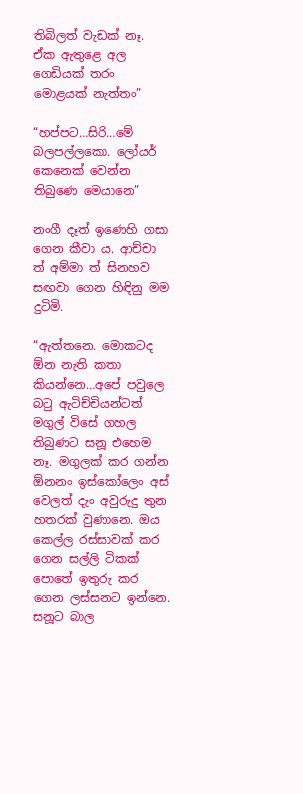තිබිලත් වැඩක් නෑ. ඒක ඇතුළෙ අල ගෙඩියක් තරං මොළයක් නැත්තං”

“හප්පට…සිරි…මේ බලපල්ලකො. ලෝයර් කෙනෙක් වෙන්න තිබුණෙ මෙයානෙ”

නංගී දෑත් ඉණෙහි ගසා ගෙන කීවා ය. ආච්චා ත් අම්මා ත් සිනහව සඟවා ගෙන හිඳිනු මම දුටිමි.

“ඇත්තනෙ. මොකටද ඕන නැති කතා කියන්නෙ…අපේ පවුලෙ බටු ඇටිච්චියන්ටත් මගුල් විසේ ගහල තිබුණට සනූ එහෙම නෑ. මගුලක් කර ගන්න ඕනනං ඉස්කෝලෙං අස් වෙලත් දැං අවුරුදු තුන හතරක් වුණානෙ. ඔය කෙල්ල රස්සාවක් කර ගෙන සල්ලි ටිකක් පොතේ ඉතුරු කර ගෙන ලස්සනට ඉන්නෙ. සනූට බාල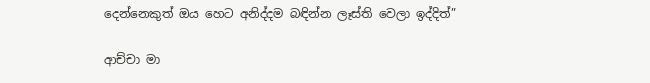දෙන්නෙකුත් ඔය හෙට අනිද්දම බඳින්න ලෑස්ති වෙලා ඉද්දිත්”

ආච්චා මා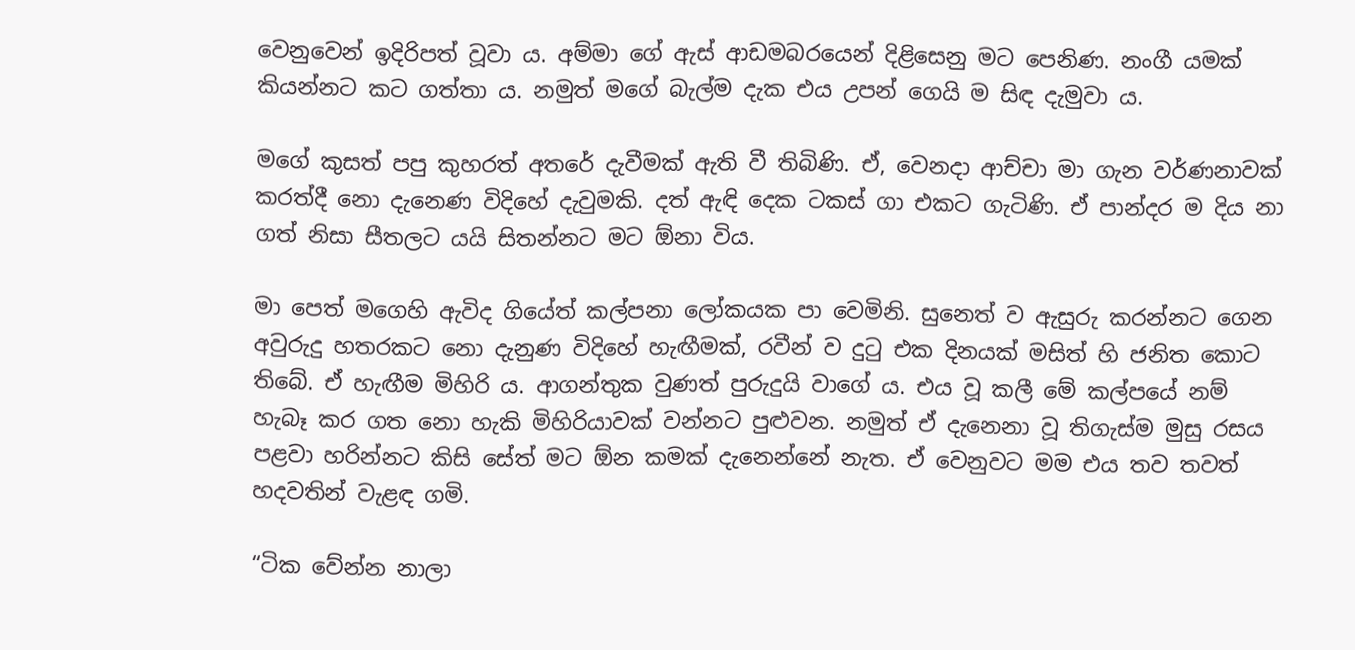වෙනුවෙන් ඉදිරිපත් වූවා ය. අම්මා ගේ ඇස් ආඩමබරයෙන් දිළිසෙනු මට පෙනිණ. නංගී යමක් කියන්නට කට ගත්තා ය. නමුත් මගේ බැල්ම දැක එය උපන් ගෙයි ම සිඳ දැමුවා ය.

මගේ කුසත් පපු කුහරත් අතරේ දැවීමක් ඇති වී තිබිණි. ඒ, වෙනදා ආච්චා මා ගැන වර්ණනාවක් කරත්දී නො දැනෙණ විදිහේ දැවුමකි. දත් ඇඳි දෙක ටකස් ගා එකට ගැටිණි. ඒ පාන්දර ම දිය නා ගත් නිසා සීතලට යයි සිතන්නට මට ඕනා විය.

මා පෙත් මගෙහි ඇවිද ගියේත් කල්පනා ලෝකයක පා වෙමිනි. සුනෙත් ව ඇසුරු කරන්නට ගෙන අවුරුදු හතරකට නො දැනුණ විදිහේ හැඟීමක්, රවීන් ව දුටු එක දිනයක් මසිත් හි ජනිත කොට තිබේ. ඒ හැඟීම මිහිරි ය. ආගන්තුක වුණත් පුරුදුයි වාගේ ය. එය වූ කලී මේ කල්පයේ නම් හැබෑ කර ගත නො හැකි මිහිරියාවක් වන්නට පුළුවන. නමුත් ඒ දැනෙනා වූ තිගැස්ම මුසු රසය පළවා හරින්නට කිසි සේත් මට ඕන කමක් දැනෙන්නේ නැත. ඒ වෙනුවට මම එය තව තවත් හදවතින් වැළඳ ගමි.

“ටික වේන්න නාලා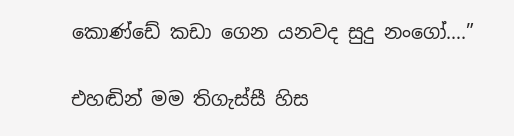කොණ්ඩේ කඩා ගෙන යනවද සුදු නංගෝ….”

එහඬින් මම තිගැස්සී හිස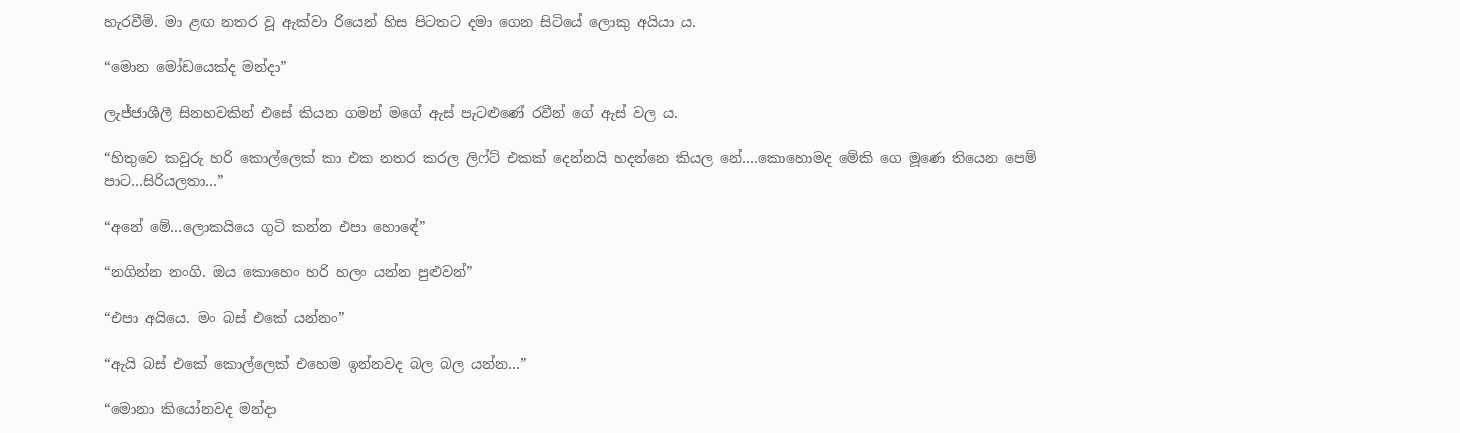හැරවීමි. මා ළඟ නතර වූ ඇක්වා රියෙන් හිස පිටතට දමා ගෙන සිටියේ ලොකු අයියා ය.

“මොන මෝඩයෙක්ද මන්දා”

ලැජ්ජාශීලී සිනහවකින් එසේ කියන ගමන් මගේ ඇස් පැටළුණේ රවීන් ගේ ඇස් වල ය.

“හිතුවෙ කවුරු හරි කොල්ලෙක් කා එක නතර කරල ලිෆ්ට් එකක් දෙන්නයි හදන්නෙ කියල නේ….කොහොමද මේකි ගෙ මූණෙ තියෙන පෙම් පාට…සිරියලතා…”

“අනේ මේ…ලොකයියෙ ගුටි කන්න එපා හොඳේ”

“නගින්න නංගි. ඔය කොහෙං හරි හලං යන්න පුළුවන්”

“එපා අයියෙ. මං බස් එකේ යන්නං”

“ඇයි බස් එකේ කොල්ලෙක් එහෙම ඉන්නවද බල බල යන්න…”

“මොනා කියෝනවද මන්දා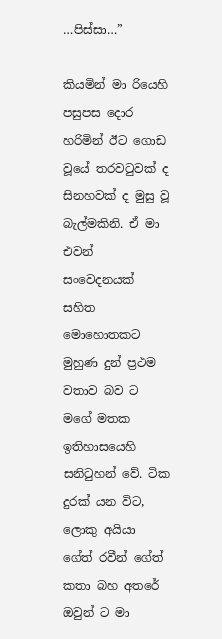…පිස්සා…”

කියමින් මා රියෙහි පසුපස දොර හරිමින් ඊට ගොඩ වූයේ තරවටුවක් ද සිනහවක් ද මුසු වූ බැල්මකිනි. ඒ මා එවන් සංවෙදනයක් සහිත මොහොතකට මුහුණ දුන් ප්‍රථම වතාව බව ට මගේ මතක ඉතිහාසයෙහි සනිටුහන් වේ. ටික දුරක් යන විට, ලොකු අයියා ගේත් රවීන් ගේත් කතා බහ අතරේ ඔවුන් ට මා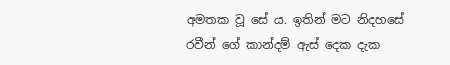අමතක වූ සේ ය. ඉතින් මට නිදහසේ රවීන් ගේ කාන්දම් ඇස් දෙක දැක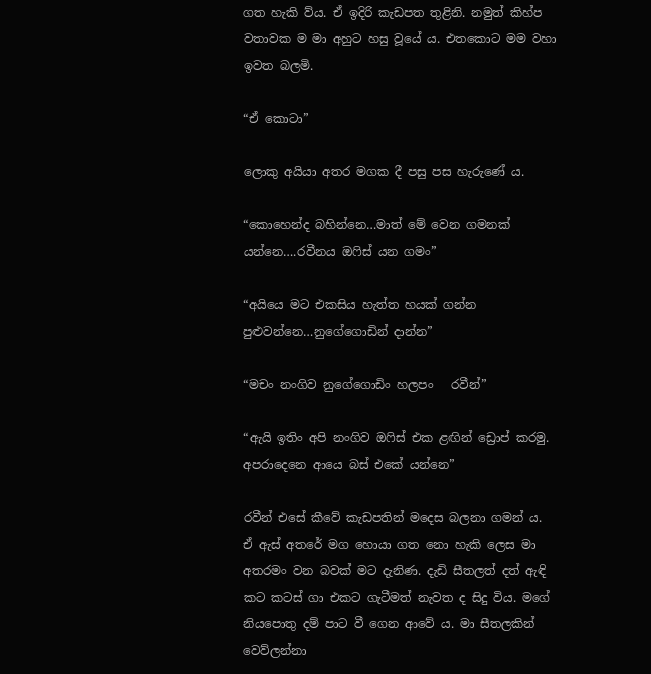ගත හැකි ව්ය. ඒ ඉදිරි කැඩපත තුළිනි. නමුත් කිහ්ප වතාවක ම මා අහුට හසු වූයේ ය. එතකොට මම වහා ඉවත බලමි.

“ඒ කොටා”

ලොකු අයියා අතර මගක දී පසු පස හැරුණේ ය.

“කොහෙන්ද බහින්නෙ…මාත් මේ වෙන ගමනක් යන්නෙ….රවීනය ඔෆිස් යන ගමං”

“අයියෙ මට එකසිය හැත්ත හයක් ගන්න පුළුවන්නෙ…නුගේගොඩින් දාන්න”

“මචං නංගිව නුගේගොඩිං හලපං   රවීන්”

“ඇයි ඉතිං අපි නංගිව ඔෆිස් එක ළඟින් ඩ්‍රොප් කරමු. අපරාදෙනෙ ආයෙ බස් එකේ යන්නෙ”

රවීන් එසේ කීවේ කැඩපතින් මදෙස බලනා ගමන් ය.  ඒ ඇස් අතරේ මග හොයා ගත නො හැකි ලෙස මා අතරමං වන බවක් මට දැනිණ. දැඩි සීතලත් දත් ඇඳි කට කටස් ගා එකට ගැටීමත් නැවත ද සිදු විය. මගේ නියපොතු දම් පාට වී ගෙන ආවේ ය. මා සීතලකින් වෙව්ලන්නා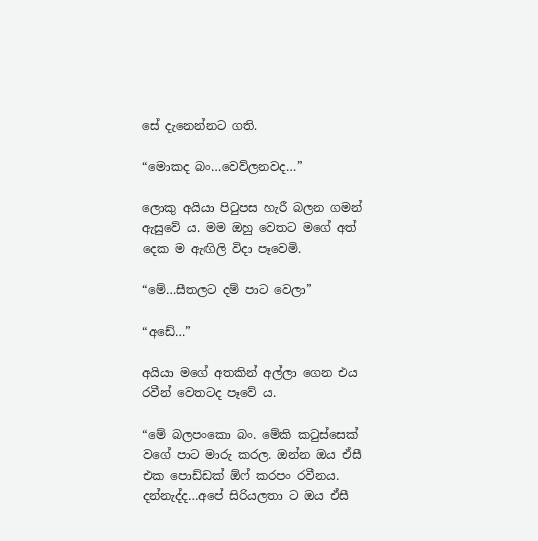සේ දැනෙන්නට ගති.

“මොකද බං…වෙව්ලනවද…”

ලොකු අයියා පිටුපස හැරී බලන ගමන් ඇසුවේ ය. මම ඔහු වෙතට මගේ අත් දෙක ම ඇඟිලි විදා පෑවෙමි.

“මේ…සීතලට දම් පාට වෙලා”

“අඩේ…”

අයියා මගේ අතකින් අල්ලා ගෙන එය රවීන් වෙතටද පෑවේ ය.

“මේ බලපංකො බං. මේකි කටුස්සෙක් වගේ පාට මාරු කරල. ඔන්න ඔය ඒසී එක පොඩ්ඩක් ඕෆ් කරපං රවීනය. දන්නැද්ද…අපේ සිරියලතා ට ඔය ඒසී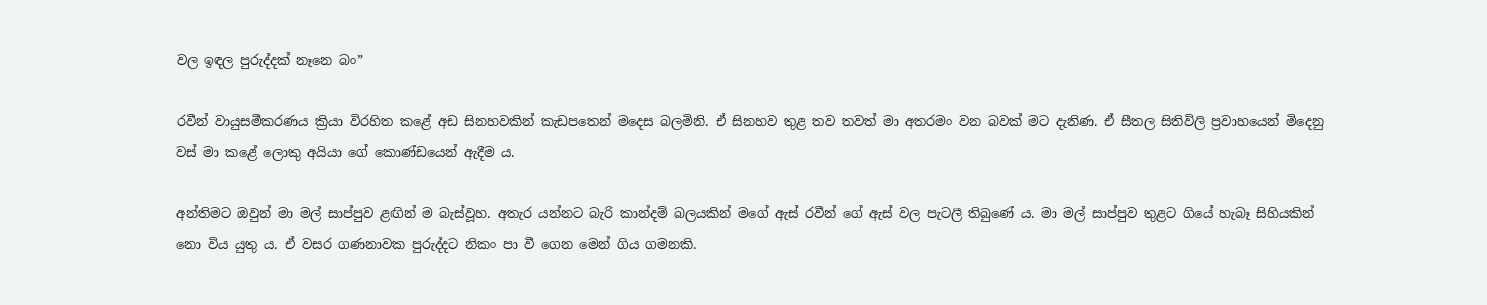වල ඉඳල පුරුද්දක් නෑනෙ බං”

රවීන් වායුසමීකරණය ක්‍රියා විරහිත කළේ අඩ සිනහවකින් කැඩපතෙන් මදෙස බලමිනි. ඒ සිනහව තුළ තව තවත් මා අතරමං වන බවක් මට දැනිණ. ඒ සීතල සිතිවිලි ප්‍රවාහයෙන් මිදෙනු වස් මා කළේ ලොකු අයියා ගේ කොණ්ඩයෙන් ඇදීම ය.

අන්තිමට ඔවුන් මා මල් සාප්පුව ළඟින් ම බැස්වූහ. අතැර යන්නට බැරි කාන්දම් බලයකින් මගේ ඇස් රවීන් ගේ ඇස් වල පැටලී තිබුණේ ය. මා මල් සාප්පුව තුළට ගියේ හැබෑ සිහියකින් නො විය යුතු ය. ඒ වසර ගණනාවක පුරුද්දට නිකං පා වී ගෙන මෙන් ගිය ගමනකි.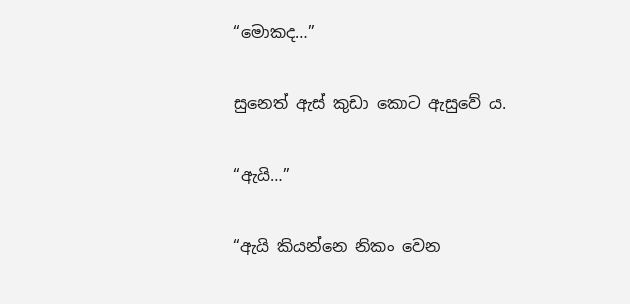“මොකද…”

සුනෙත් ඇස් කුඩා කොට ඇසුවේ ය.

“ඇයි…”

“ඇයි කියන්නෙ නිකං වෙන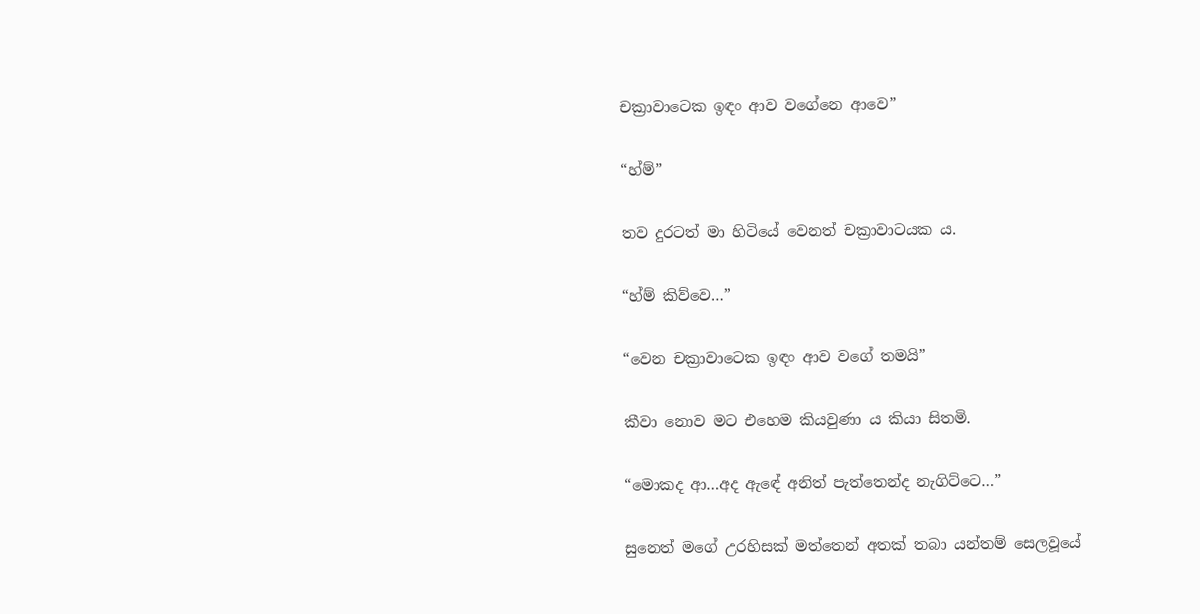චක්‍රාවාටෙක ඉඳං ආව වගේනෙ ආවෙ”

“හ්ම්”

තව දුරටත් මා හිටියේ වෙනත් චක්‍රාවාටයක ය.

“හ්ම් කිව්වෙ…”

“වෙන චක්‍රාවාටෙක ඉඳං ආව වගේ තමයි”

කීවා නොව මට එහෙම කියවුණා ය කියා සිතමි.

“මොකද ආ…අද ඇඳේ අනිත් පැත්තෙන්ද නැගිට්ටෙ…”

සුනෙත් මගේ උරහිසක් මත්තෙන් අතක් තබා යන්තම් සෙලවූයේ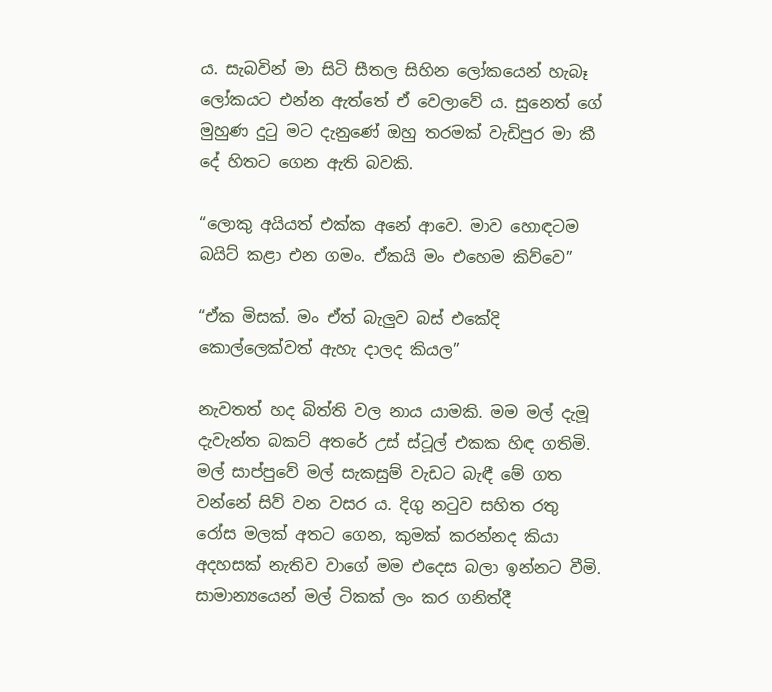ය. සැබවින් මා සිටි සීතල සිහින ලෝකයෙන් හැබෑ ලෝකයට එන්න ඇත්තේ ඒ වෙලාවේ ය. සුනෙත් ගේ මුහුණ දුටු මට දැනුණේ ඔහු තරමක් වැඩිපුර මා කී දේ හිතට ගෙන ඇති බවකි.

“ලොකු අයියත් එක්ක අනේ ආවෙ. මාව හොඳටම බයිට් කළා එන ගමං. ඒකයි මං එහෙම කිව්වෙ”

“ඒක මිසක්. මං ඒත් බැලුව බස් එකේදි කොල්ලෙක්වත් ඇහැ දාලද කියල”

නැවතත් හද බිත්ති වල නාය යාමකි. මම මල් දැමූ දැවැන්ත බකට් අතරේ උස් ස්ටූල් එකක හිඳ ගතිමි. මල් සාප්පුවේ මල් සැකසුම් වැඩට බැඳී මේ ගත වන්නේ සිව් වන වසර ය. දිගු නටුව සහිත රතු රෝස මලක් අතට ගෙන, කුමක් කරන්නද කියා අදහසක් නැතිව වාගේ මම එදෙස බලා ඉන්නට වීමි. සාමාන්‍යයෙන් මල් ටිකක් ලං කර ගනිත්දී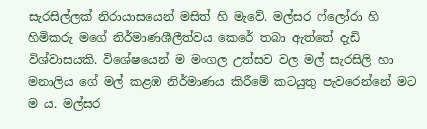සැරසිල්ලක් නිරායාසයෙන් මසිත් හි මැවේ. මල්සර ෆ්ලෝරා හි හිමිකරු මගේ නිර්මාණශීලීත්වය කෙරේ තබා ඇත්තේ දැඩි විශ්වාසයකි. විශේෂයෙන් ම මංගල උත්සව වල මල් සැරසිලි හා මනාලිය ගේ මල් කළඹ නිර්මාණය කිරීමේ කටයුතු පැවරෙන්නේ මට ම ය. මල්සර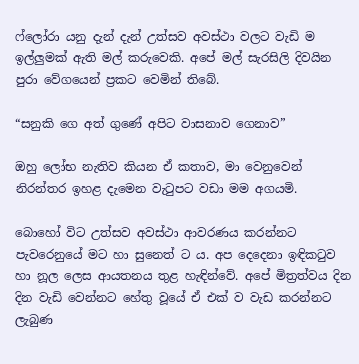ෆ්ලෝරා යනු දැන් දැන් උත්සව අවස්ථා වලට වැඩි ම ඉල්ලුමක් ඇති මල් කරුවෙකි. අපේ මල් සැරසිලි දිවයින පුරා වේගයෙන් ප්‍රකට වෙමින් තිබේ.

“සනුකි ගෙ අත් ගුණේ අපිට වාසනාව ගෙනාව”

ඔහු ලෝභ නැතිව කියන ඒ කතාව, මා වෙනුවෙන් නිරන්තර ඉහළ දැමෙන වැටුපට වඩා මම අගයමි.

බොහෝ විට උත්සව අවස්ථා ආවරණය කරන්නට පැවරෙනුයේ මට හා සුනෙත් ට ය. අප දෙදෙනා ඉඳිකටුව හා නූල ලෙස ආයතනය තුළ හැඳින්වේ. අපේ මිත්‍රත්වය දින දින වැඩි වෙන්නට හේතු වූයේ ඒ එක් ව වැඩ කරන්නට ලැබුණ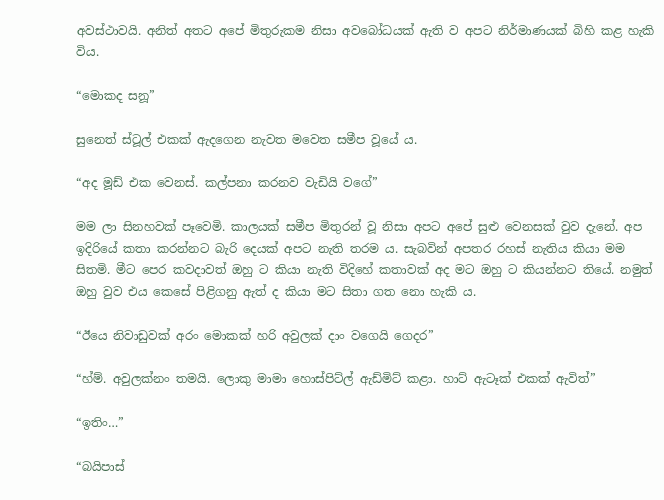අවස්ථාවයි. අනිත් අතට අපේ මිතුරුකම නිසා අවබෝධයක් ඇති ව අපට නිර්මාණයක් බිහි කළ හැකි විය.

“මොකද සනූ”

සුනෙත් ස්ටූල් එකක් ඇදගෙන නැවත මවෙත සමීප වූයේ ය.

“අද මූඩ් එක වෙනස්. කල්පනා කරනව වැඩියි වගේ”

මම ලා සිනහවක් පෑවෙමි. කාලයක් සමීප මිතුරන් වූ නිසා අපට අපේ සුළු වෙනසක් වුව දැනේ. අප ඉදිරියේ කතා කරන්නට බැරි දෙයක් අපට නැති තරම ය. සැබවින් අපතර රහස් නැතිය කියා මම සිතමි. මීට පෙර කවදාවත් ඔහු ට කියා නැති විදිහේ කතාවක් අද මට ඔහු ට කියන්නට තියේ. නමුත් ඔහු වුව එය කෙසේ පිළිගනු ඇත් ද කියා මට සිතා ගත නො හැකි ය.

“ඊයෙ නිවාඩුවක් අරං මොකක් හරි අවුලක් දාං වගෙයි ගෙදර”

“හ්ම්. අවුලක්නං තමයි. ලොකු මාමා හොස්පිට්ල් ඇඩ්මිට් කළා. හාට් ඇටෑක් එකක් ඇවිත්”

“ඉතිං…”

“බයිපාස්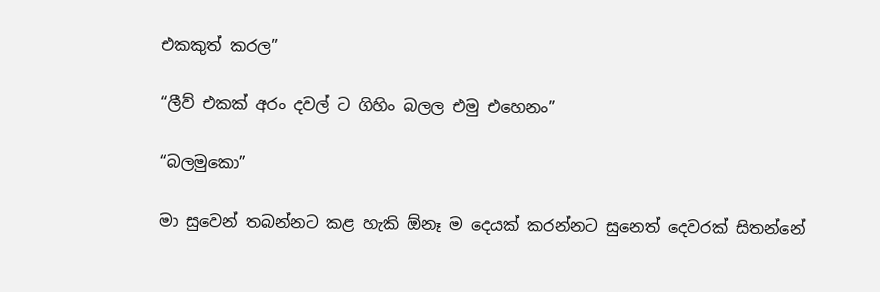එකකුත් කරල”

“ලීව් එකක් අරං දවල් ට ගිහිං බලල එමු එහෙනං”

“බලමුකො”

මා සුවෙන් තබන්නට කළ හැකි ඕනෑ ම දෙයක් කරන්නට සුනෙත් දෙවරක් සිතන්නේ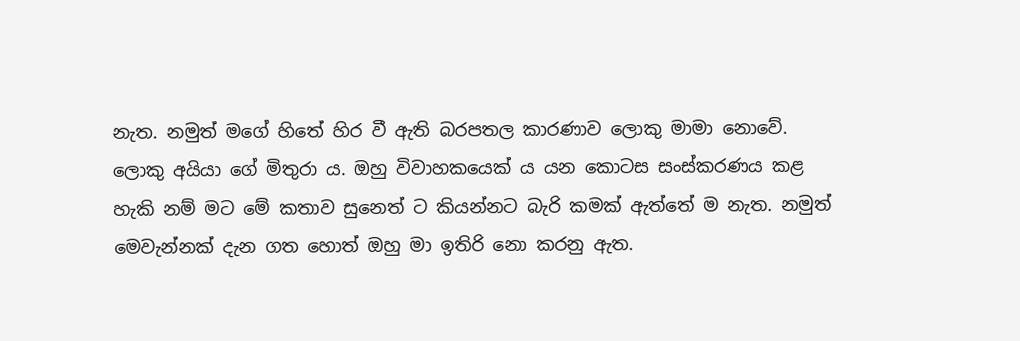නැත. නමුත් මගේ හිතේ හිර වී ඇති බරපතල කාරණාව ලොකු මාමා නොවේ. ලොකු අයියා ගේ මිතුරා ය. ඔහු විවාහකයෙක් ය යන කොටස සංස්කරණය කළ හැකි නම් මට මේ කතාව සුනෙත් ට කියන්නට බැරි කමක් ඇත්තේ ම නැත. නමුත් මෙවැන්නක් දැන ගත හොත් ඔහු මා ඉතිරි නො කරනු ඇත.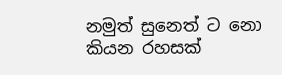නමුත් සුනෙත් ට නො කියන රහසක්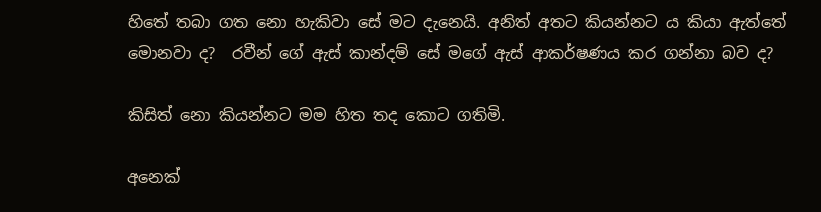හිතේ තබා ගත නො හැකිවා සේ මට දැනෙයි. අනිත් අතට කියන්නට ය කියා ඇත්තේ මොනවා ද?  රවීන් ගේ ඇස් කාන්දම් සේ මගේ ඇස් ආකර්ෂණය කර ගන්නා බව ද?

කිසිත් නො කියන්නට මම හිත තද කොට ගතිමි.

අනෙක්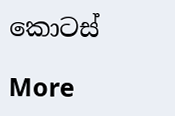කොටස්

More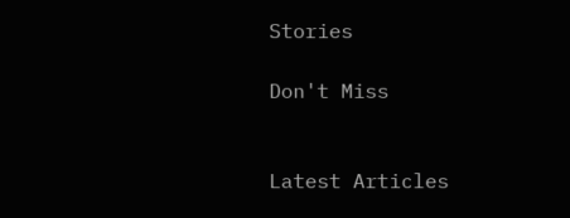Stories

Don't Miss


Latest Articles